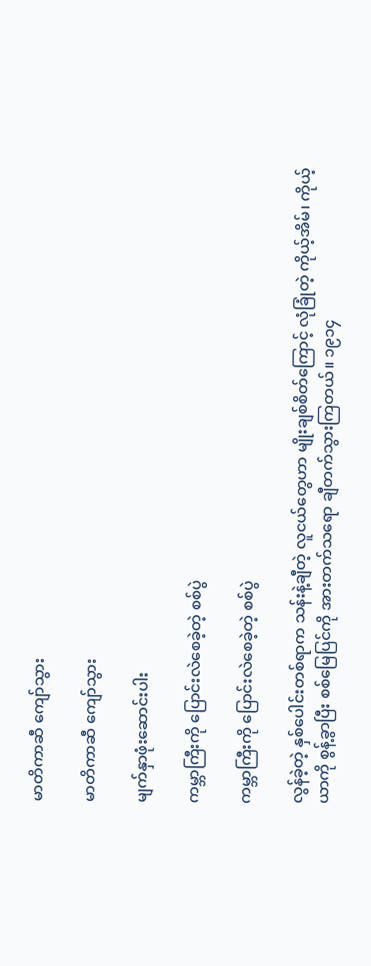မာတိကာဆီ ကျော်သွား

မာတိကာဆီ ကျော်သွား

မျက်နှာဖုံးဆောင်းပါး

ကမ္ဘာကြီးကို ပြောင်းလဲစေခဲ့တဲ့ စစ်ပွဲ

ကမ္ဘာကြီးကို ပြောင်းလဲစေခဲ့တဲ့ စစ်ပွဲ

လွန်ခဲ့တဲ့ နှစ်ပေါင်းတစ်ရာက သန်းနဲ့ချီတဲ့ လူငယ်တွေဟာ မျိုးချစ်စိတ်ကြောင့် လုံခြုံတဲ့ ကိုယ့်အိမ်၊ ကိုယ့်ယာကို စွန့်ခွာပြီး စစ်မြေပြင်ကို အားတက်သရော ချီတက်သွားကြတယ်။ ၁၉၁၄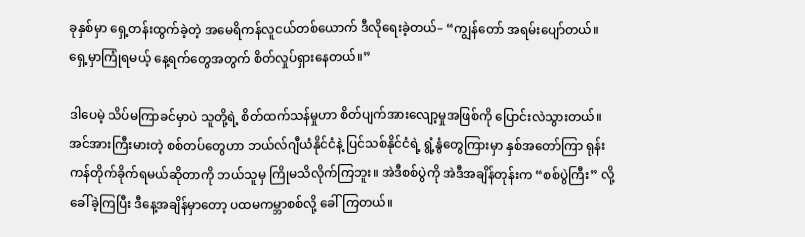ခုနှစ်မှာ ရှေ့တန်းထွက်ခဲ့တဲ့ အမေရိကန်လူငယ်တစ်ယောက် ဒီလိုရေးခဲ့တယ်– “ကျွန်တော် အရမ်းပျော်တယ်။ ရှေ့မှာကြုံရမယ့် နေ့ရက်တွေအတွက် စိတ်လှုပ်ရှားနေတယ်။”

ဒါပေမဲ့ သိပ်မကြာခင်မှာပဲ သူတို့ရဲ့ စိတ်ထက်သန်မှုဟာ စိတ်ပျက်အားလျော့မှုအဖြစ်ကို ပြောင်းလဲသွားတယ်။ အင်အားကြီးမားတဲ့ စစ်တပ်တွေဟာ ဘယ်လ်ဂျီယံနိုင်ငံနဲ့ ပြင်သစ်နိုင်ငံရဲ့ ရွံ့နွံတွေကြားမှာ နှစ်အတော်ကြာ ရုန်းကန်တိုက်ခိုက်ရမယ်ဆိုတာကို ဘယ်သူမှ ကြိုမသိလိုက်ကြဘူး။ အဲဒီစစ်ပွဲကို အဲဒီအချိန်တုန်းက “စစ်ပွဲကြီး” လို့ ခေါ်ခဲ့ကြပြီး ဒီနေ့အချိန်မှာတော့ ပထမကမ္ဘာစစ်လို့ ခေါ်ကြတယ်။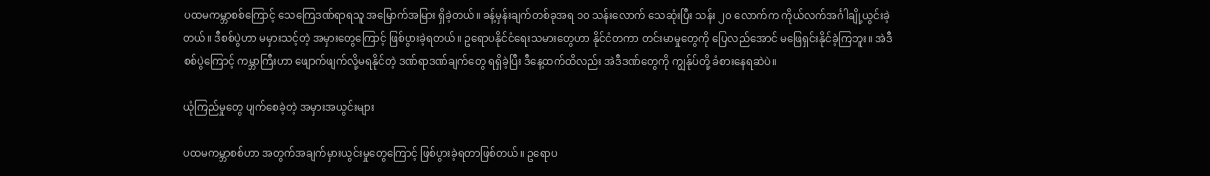ပထမကမ္ဘာစစ်ကြောင့် သေကြေဒဏ်ရာရသူ အမြောက်အမြား ရှိခဲ့တယ်။ ခန့်မှန်းချက်တစ်ခုအရ ၁၀ သန်းလောက် သေဆုံးပြီး သန်း ၂၀ လောက်က ကိုယ်လက်အင်္ဂါချို့ယွင်းခဲ့တယ်။ ဒီစစ်ပွဲဟာ မမှားသင့်တဲ့ အမှားတွေကြောင့် ဖြစ်ပွားခဲ့ရတယ်။ ဥရောပနိုင်ငံရေးသမားတွေဟာ နိုင်ငံတကာ တင်းမာမှုတွေကို ပြေလည်အောင် မဖြေရှင်းနိုင်ခဲ့ကြဘူး။ အဲဒီစစ်ပွဲကြောင့် ကမ္ဘာကြီးဟာ ဖျောက်ဖျက်လို့မရနိုင်တဲ့ ဒဏ်ရာဒဏ်ချက်တွေ ရရှိခဲ့ပြီး ဒီနေ့ထက်ထိလည်း အဲဒီဒဏ်တွေကို ကျွန်ုပ်တို့ ခံစားနေရဆဲပဲ။

ယုံကြည်မှုတွေ ပျက်စေခဲ့တဲ့ အမှားအယွင်းများ

ပထမကမ္ဘာစစ်ဟာ အတွက်အချက်မှားယွင်းမှုတွေကြောင့် ဖြစ်ပွားခဲ့ရတာဖြစ်တယ်။ ဥရောပ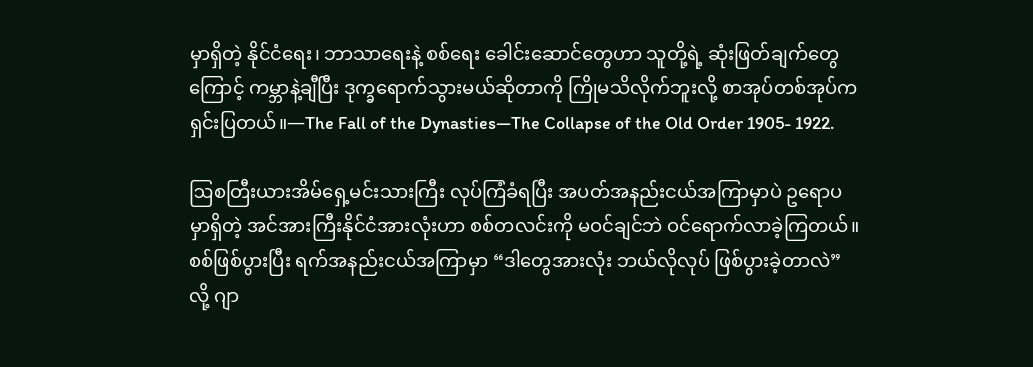မှာရှိတဲ့ နိုင်ငံရေး၊ ဘာသာရေးနဲ့ စစ်ရေး ခေါင်းဆောင်တွေဟာ သူတို့ရဲ့ ဆုံးဖြတ်ချက်တွေကြောင့် ကမ္ဘာနဲ့ချီပြီး ဒုက္ခရောက်သွားမယ်ဆိုတာကို ကြိုမသိလိုက်ဘူးလို့ စာအုပ်တစ်အုပ်က ရှင်းပြတယ်။—The Fall of the Dynasties—The Collapse of the Old Order 1905- 1922.

ဩစတြီးယားအိမ်ရှေ့မင်းသားကြီး လုပ်ကြံခံရပြီး အပတ်အနည်းငယ်အကြာမှာပဲ ဥရောပမှာရှိတဲ့ အင်အားကြီးနိုင်ငံအားလုံးဟာ စစ်တလင်းကို မဝင်ချင်ဘဲ ဝင်ရောက်လာခဲ့ကြတယ်။ စစ်ဖြစ်ပွားပြီး ရက်အနည်းငယ်အကြာမှာ “ဒါတွေအားလုံး ဘယ်လိုလုပ် ဖြစ်ပွားခဲ့တာလဲ” လို့ ဂျာ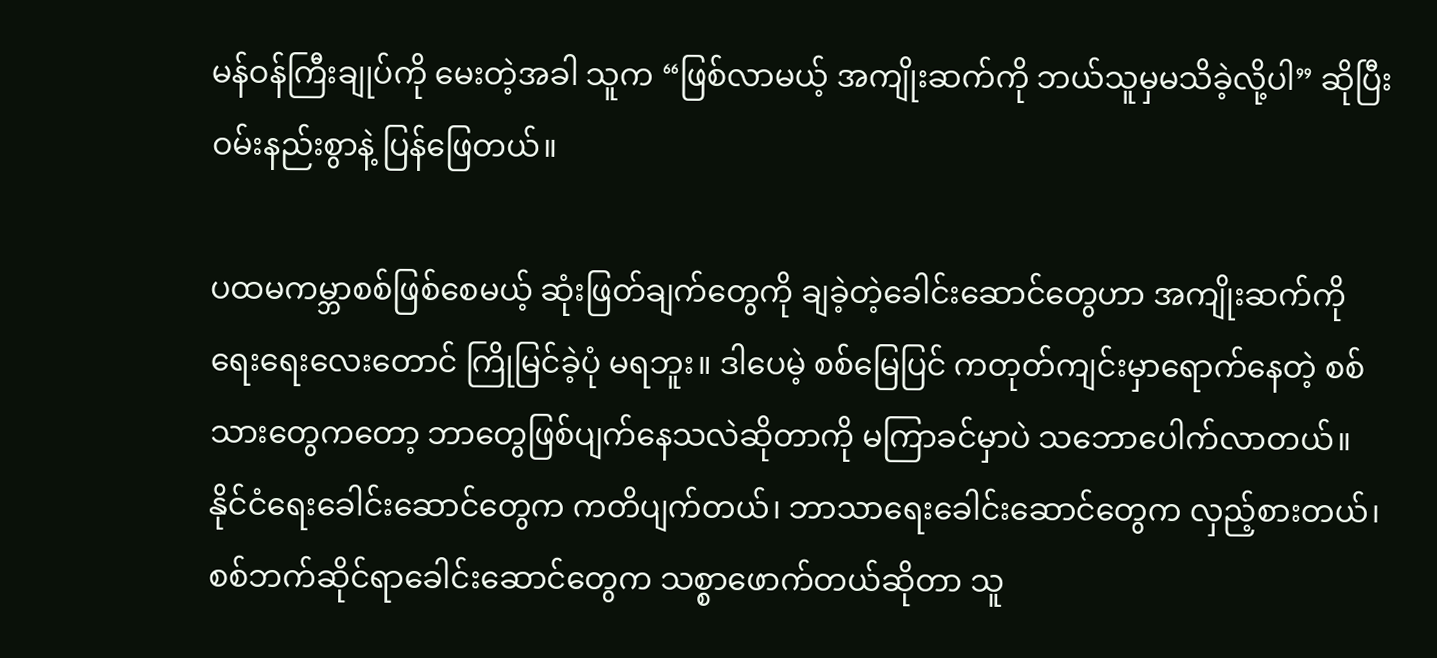မန်ဝန်ကြီးချုပ်ကို မေးတဲ့အခါ သူက “ဖြစ်လာမယ့် အကျိုးဆက်ကို ဘယ်သူမှမသိခဲ့လို့ပါ” ဆိုပြီး ဝမ်းနည်းစွာနဲ့ ပြန်ဖြေတယ်။

ပထမကမ္ဘာစစ်ဖြစ်စေမယ့် ဆုံးဖြတ်ချက်တွေကို ချခဲ့တဲ့ခေါင်းဆောင်တွေဟာ အကျိုးဆက်ကို ရေးရေးလေးတောင် ကြိုမြင်ခဲ့ပုံ မရဘူး။ ဒါပေမဲ့ စစ်မြေပြင် ကတုတ်ကျင်းမှာရောက်နေတဲ့ စစ်သားတွေကတော့ ဘာတွေဖြစ်ပျက်နေသလဲဆိုတာကို မကြာခင်မှာပဲ သဘောပေါက်လာတယ်။ နိုင်ငံရေးခေါင်းဆောင်တွေက ကတိပျက်တယ်၊ ဘာသာရေးခေါင်းဆောင်တွေက လှည့်စားတယ်၊ စစ်ဘက်ဆိုင်ရာခေါင်းဆောင်တွေက သစ္စာဖောက်တယ်ဆိုတာ သူ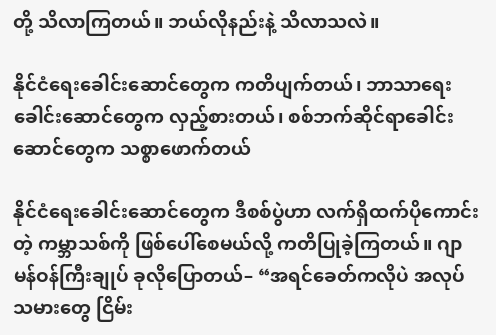တို့ သိလာကြတယ်။ ဘယ်လိုနည်းနဲ့ သိလာသလဲ။

နိုင်ငံရေးခေါင်းဆောင်တွေက ကတိပျက်တယ်၊ ဘာသာရေးခေါင်းဆောင်တွေက လှည့်စားတယ်၊ စစ်ဘက်ဆိုင်ရာခေါင်းဆောင်တွေက သစ္စာဖောက်တယ်

နိုင်ငံရေးခေါင်းဆောင်တွေက ဒီစစ်ပွဲဟာ လက်ရှိထက်ပိုကောင်းတဲ့ ကမ္ဘာသစ်ကို ဖြစ်ပေါ်စေမယ်လို့ ကတိပြုခဲ့ကြတယ်။ ဂျာမန်ဝန်ကြီးချုပ် ခုလိုပြောတယ်– “အရင်ခေတ်ကလိုပဲ အလုပ်သမားတွေ ငြိမ်း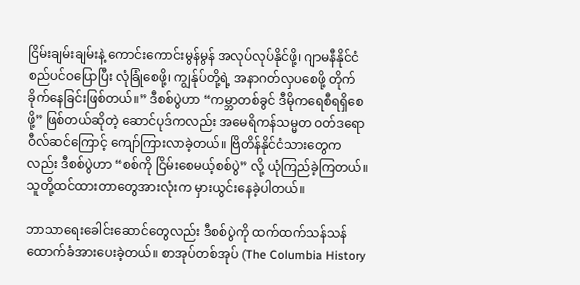ငြိမ်းချမ်းချမ်းနဲ့ ကောင်းကောင်းမွန်မွန် အလုပ်လုပ်နိုင်ဖို့၊ ဂျာမနီနိုင်ငံ စည်ပင်ဝပြောပြီး လုံခြုံစေဖို့၊ ကျွန်ုပ်တို့ရဲ့ အနာဂတ်လှပစေဖို့ တိုက်ခိုက်နေခြင်းဖြစ်တယ်။” ဒီစစ်ပွဲဟာ “ကမ္ဘာတစ်ခွင် ဒီမိုကရေစီရရှိစေဖို့” ဖြစ်တယ်ဆိုတဲ့ ဆောင်ပုဒ်ကလည်း အမေရိကန်သမ္မတ ဝတ်ဒရော ဝီလ်ဆင်ကြောင့် ကျော်ကြားလာခဲ့တယ်။ ဗြိတိန်နိုင်ငံသားတွေကလည်း ဒီစစ်ပွဲဟာ “စစ်ကို ငြိမ်းစေမယ့်စစ်ပွဲ” လို့ ယုံကြည်ခဲ့ကြတယ်။ သူတို့ထင်ထားတာတွေအားလုံးက မှားယွင်းနေခဲ့ပါတယ်။

ဘာသာရေးခေါင်းဆောင်တွေလည်း ဒီစစ်ပွဲကို ထက်ထက်သန်သန် ထောက်ခံအားပေးခဲ့တယ်။ စာအုပ်တစ်အုပ် (The Columbia History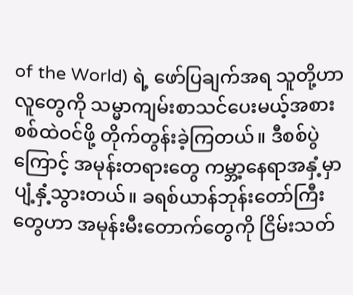of the World) ရဲ့ ဖော်ပြချက်အရ သူတို့ဟာ လူတွေကို သမ္မာကျမ်းစာသင်ပေးမယ့်အစား စစ်ထဲဝင်ဖို့ တိုက်တွန်းခဲ့ကြတယ်။ ဒီစစ်ပွဲကြောင့် အမုန်းတရားတွေ ကမ္ဘာ့နေရာအနှံ့မှာ ပျံ့နှံ့သွားတယ်။ ခရစ်ယာန်ဘုန်းတော်ကြီးတွေဟာ အမုန်းမီးတောက်တွေကို ငြိမ်းသတ်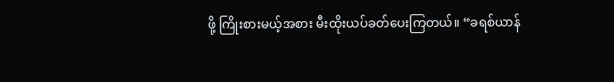ဖို့ ကြိုးစားမယ့်အစား မီးထိုးယပ်ခတ်ပေးကြတယ်။ “ခရစ်ယာန်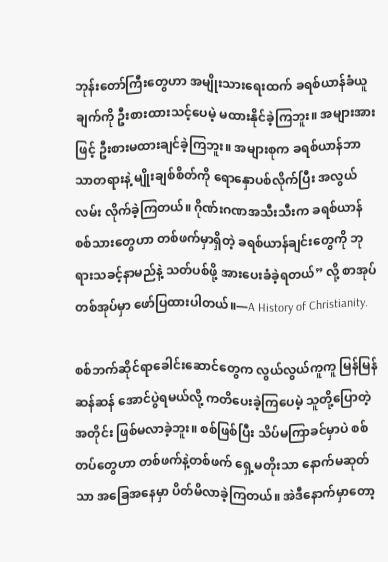ဘုန်းတော်ကြီးတွေဟာ အမျိုးသားရေးထက် ခရစ်ယာန်ခံယူချက်ကို ဦးစားထားသင့်ပေမဲ့ မထားနိုင်ခဲ့ကြဘူး။ အများအားဖြင့် ဦးစားမထားချင်ခဲ့ကြဘူး။ အများစုက ခရစ်ယာန်ဘာသာတရားနဲ့ မျိုးချစ်စိတ်ကို ရောနှောပစ်လိုက်ပြီး အလွယ်လမ်း လိုက်ခဲ့ကြတယ်။ ဂိုဏ်းဂဏအသီးသီးက ခရစ်ယာန်စစ်သားတွေဟာ တစ်ဖက်မှာရှိတဲ့ ခရစ်ယာန်ချင်းတွေကို ဘုရားသခင့်နာမည်နဲ့ သတ်ပစ်ဖို့ အားပေးခံခဲ့ရတယ်” လို့ စာအုပ်တစ်အုပ်မှာ ဖော်ပြထားပါတယ်။—A History of Christianity.

စစ်ဘက်ဆိုင်ရာခေါင်းဆောင်တွေက လွယ်လွယ်ကူကူ မြန်မြန်ဆန်ဆန် အောင်ပွဲရမယ်လို့ ကတိပေးခဲ့ကြပေမဲ့ သူတို့ပြောတဲ့အတိုင်း ဖြစ်မလာခဲ့ဘူး။ စစ်ဖြစ်ပြီး သိပ်မကြာခင်မှာပဲ စစ်တပ်တွေဟာ တစ်ဖက်နဲ့တစ်ဖက် ရှေ့မတိုးသာ နောက်မဆုတ်သာ အခြေအနေမှာ ပိတ်မိလာခဲ့ကြတယ်။ အဲဒီနောက်မှာတော့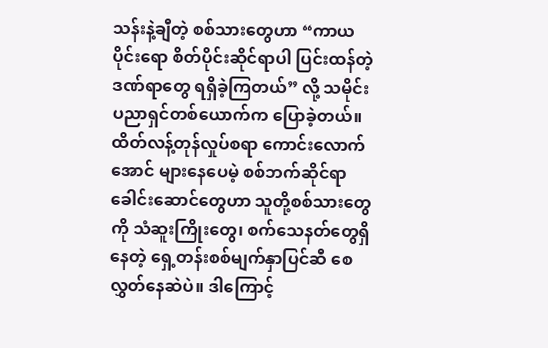သန်းနဲ့ချီတဲ့ စစ်သားတွေဟာ “ကာယပိုင်းရော စိတ်ပိုင်းဆိုင်ရာပါ ပြင်းထန်တဲ့ ဒဏ်ရာတွေ ရရှိခဲ့ကြတယ်” လို့ သမိုင်းပညာရှင်တစ်ယောက်က ပြောခဲ့တယ်။ ထိတ်လန့်တုန်လှုပ်စရာ ကောင်းလောက်အောင် များနေပေမဲ့ စစ်ဘက်ဆိုင်ရာခေါင်းဆောင်တွေဟာ သူတို့စစ်သားတွေကို သံဆူးကြိုးတွေ၊ စက်သေနတ်တွေရှိနေတဲ့ ရှေ့တန်းစစ်မျက်နှာပြင်ဆီ စေလွှတ်နေဆဲပဲ။ ဒါကြောင့်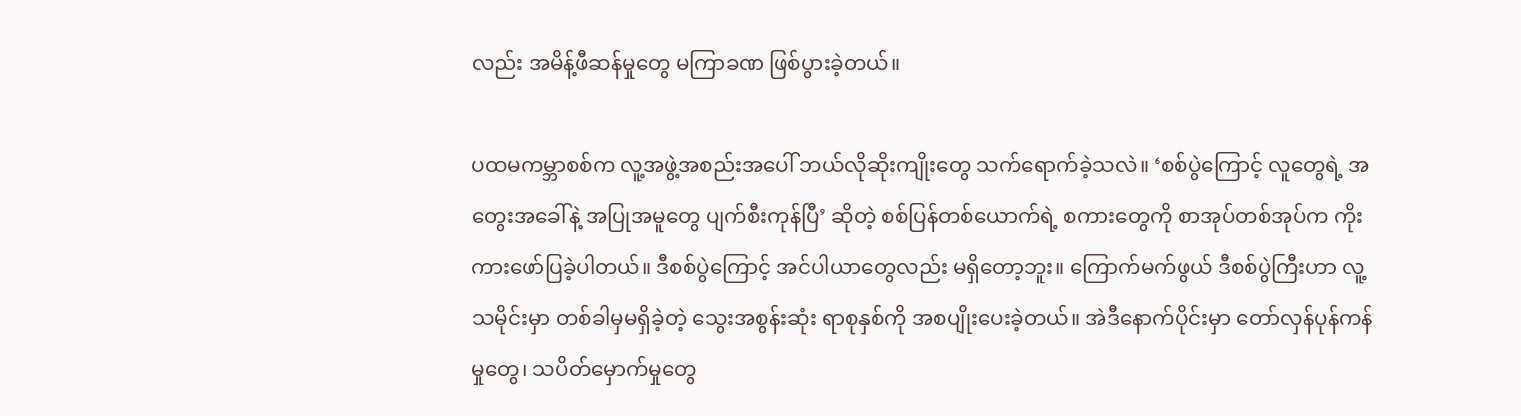လည်း အမိန့်ဖီဆန်မှုတွေ မကြာခဏ ဖြစ်ပွားခဲ့တယ်။

ပထမကမ္ဘာစစ်က လူ့အဖွဲ့အစည်းအပေါ် ဘယ်လိုဆိုးကျိုးတွေ သက်ရောက်ခဲ့သလဲ။ ‘စစ်ပွဲကြောင့် လူတွေရဲ့ အတွေးအခေါ်နဲ့ အပြုအမူတွေ ပျက်စီးကုန်ပြီ’ ဆိုတဲ့ စစ်ပြန်တစ်ယောက်ရဲ့ စကားတွေကို စာအုပ်တစ်အုပ်က ကိုးကားဖော်ပြခဲ့ပါတယ်။ ဒီစစ်ပွဲကြောင့် အင်ပါယာတွေလည်း မရှိတော့ဘူး။ ကြောက်မက်ဖွယ် ဒီစစ်ပွဲကြီးဟာ လူ့သမိုင်းမှာ တစ်ခါမှမရှိခဲ့တဲ့ သွေးအစွန်းဆုံး ရာစုနှစ်ကို အစပျိုးပေးခဲ့တယ်။ အဲဒီနောက်ပိုင်းမှာ တော်လှန်ပုန်ကန်မှုတွေ၊ သပိတ်မှောက်မှုတွေ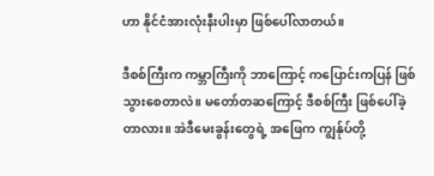ဟာ နိုင်ငံအားလုံးနီးပါးမှာ ဖြစ်ပေါ်လာတယ်။

ဒီစစ်ကြီးက ကမ္ဘာကြီးကို ဘာကြောင့် ကပြောင်းကပြန် ဖြစ်သွားစေတာလဲ။ မတော်တဆကြောင့် ဒီစစ်ကြီး ဖြစ်ပေါ်ခဲ့တာလား။ အဲဒီမေးခွန်းတွေရဲ့ အဖြေက ကျွန်ုပ်တို့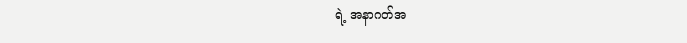ရဲ့ အနာဂတ်အ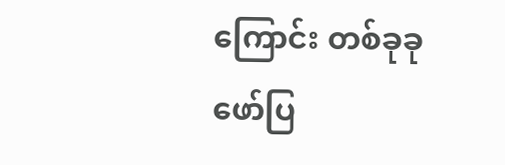ကြောင်း တစ်ခုခု ဖော်ပြ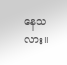နေသလား။